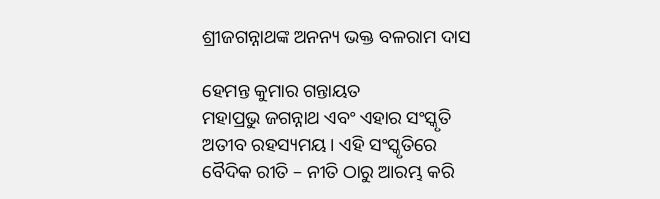ଶ୍ରୀଜଗନ୍ନାଥଙ୍କ ଅନନ୍ୟ ଭକ୍ତ ବଳରାମ ଦାସ

ହେମନ୍ତ କୁମାର ଗନ୍ତାୟତ
ମହାପ୍ରଭୁ ଜଗନ୍ନାଥ ଏବଂ ଏହାର ସଂସ୍କୃତି ଅତୀବ ରହସ୍ୟମୟ। ଏହି ସଂସ୍କୃତିରେ ବୈଦିକ ରୀତି – ନୀତି ଠାରୁ ଆରମ୍ଭ କରି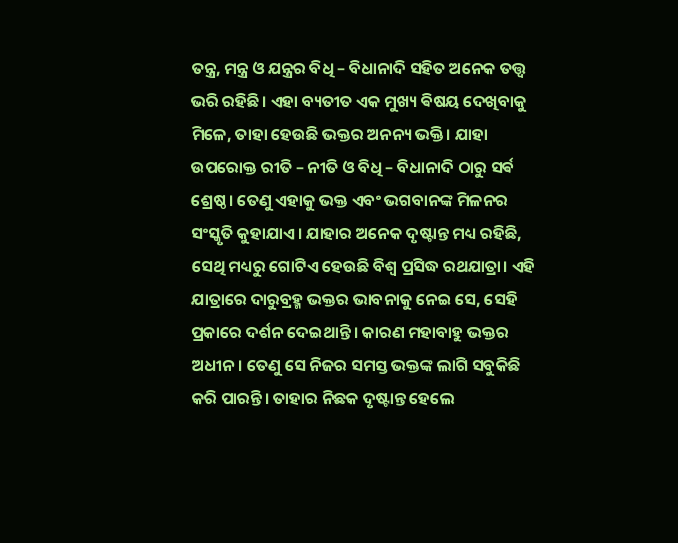ତନ୍ତ୍ର, ମନ୍ତ୍ର ଓ ଯନ୍ତ୍ରର ବିଧି – ବିଧାନାଦି ସହିତ ଅନେକ ତତ୍ତ୍ଵ ଭରି ରହିଛି। ଏହା ବ୍ୟତୀତ ଏକ ମୁଖ୍ୟ ଵିଷୟ ଦେଖିବାକୁ ମିଳେ, ତାହା ହେଉଛି ଭକ୍ତର ଅନନ୍ୟ ଭକ୍ତି। ଯାହା ଉପରୋକ୍ତ ରୀତି – ନୀତି ଓ ବିଧି – ବିଧାନାଦି ଠାରୁ ସର୍ଵ ଶ୍ରେଷ୍ଠ। ତେଣୁ ଏହାକୁ ଭକ୍ତ ଏବଂ ଭଗବାନଙ୍କ ମିଳନର ସଂସ୍କୃତି କୁହାଯାଏ। ଯାହାର ଅନେକ ଦୃଷ୍ଟାନ୍ତ ମଧ୍ୟ ରହିଛି, ସେଥି ମଧ୍ୟରୁ ଗୋଟିଏ ହେଉଛି ବିଶ୍ୱ ପ୍ରସିଦ୍ଧ ରଥଯାତ୍ରା। ଏହି ଯାତ୍ରାରେ ଦାରୁବ୍ରହ୍ମ ଭକ୍ତର ଭାବନାକୁ ନେଇ ସେ, ସେହି ପ୍ରକାରେ ଦର୍ଶନ ଦେଇଥାନ୍ତି । କାରଣ ମହାବାହୁ ଭକ୍ତର ଅଧୀନ। ତେଣୁ ସେ ନିଜର ସମସ୍ତ ଭକ୍ତଙ୍କ ଲାଗି ସବୁକିଛି କରି ପାରନ୍ତି। ତାହାର ନିଛକ ଦୃଷ୍ଟାନ୍ତ ହେଲେ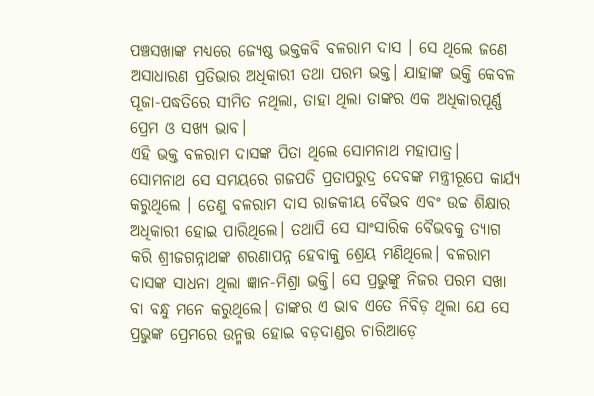ପଞ୍ଚସଖାଙ୍କ ମଧ୍ୟରେ ଜ୍ୟେଷ୍ଠ ଭକ୍ତକବି ବଳରାମ ଦାସ । ସେ ଥିଲେ ଜଣେ ଅସାଧାରଣ ପ୍ରତିଭାର ଅଧିକାରୀ ତଥା ପରମ ଭକ୍ତ। ଯାହାଙ୍କ ଭକ୍ତି କେବଳ ପୂଜା-ପଦ୍ଧତିରେ ସୀମିତ ନଥିଲା, ତାହା ଥିଲା ତାଙ୍କର ଏକ ଅଧିକାରପୂର୍ଣ୍ଣ ପ୍ରେମ ଓ ସଖ୍ୟ ଭାବ।
ଏହି ଭକ୍ତ ବଳରାମ ଦାସଙ୍କ ପିତା ଥିଲେ ସୋମନାଥ ମହାପାତ୍ର। ସୋମନାଥ ସେ ସମୟରେ ଗଜପତି ପ୍ରତାପରୁଦ୍ର ଦେବଙ୍କ ମନ୍ତ୍ରୀରୂପେ କାର୍ଯ୍ୟ କରୁଥିଲେ । ତେଣୁ ବଳରାମ ଦାସ ରାଜକୀୟ ବୈଭବ ଏବଂ ଉଚ୍ଚ ଶିକ୍ଷାର ଅଧିକାରୀ ହୋଇ ପାରିଥିଲେ। ତଥାପି ସେ ସାଂସାରିକ ବୈଭବକୁ ତ୍ୟାଗ କରି ଶ୍ରୀଜଗନ୍ନାଥଙ୍କ ଶରଣାପନ୍ନ ହେବାକୁ ଶ୍ରେୟ ମଣିଥିଲେ। ବଳରାମ ଦାସଙ୍କ ସାଧନା ଥିଲା ଜ୍ଞାନ-ମିଶ୍ରା ଭକ୍ତି। ସେ ପ୍ରଭୁଙ୍କୁ ନିଜର ପରମ ସଖା ବା ବନ୍ଧୁ ମନେ କରୁଥିଲେ। ତାଙ୍କର ଏ ଭାବ ଏତେ ନିବିଡ଼ ଥିଲା ଯେ ସେ ପ୍ରଭୁଙ୍କ ପ୍ରେମରେ ଉନ୍ମତ୍ତ ହୋଇ ବଡ଼ଦାଣ୍ଡର ଚାରିଆଡ଼େ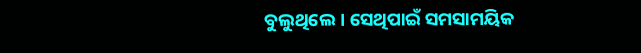ବୁଲୁଥିଲେ। ସେଥିପାଇଁ ସମସାମୟିକ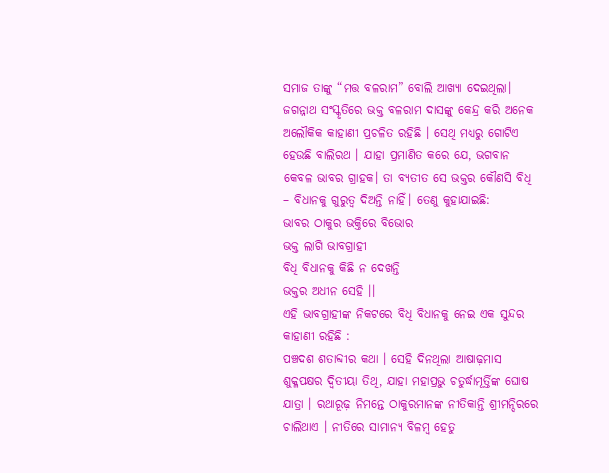ସମାଜ ତାଙ୍କୁ “ମତ୍ତ ବଳରାମ” ବୋଲି ଆଖ୍ୟା ଦେଇଥିଲା।
ଜଗନ୍ନାଥ ସଂସ୍କୃତିରେ ଭକ୍ତ ବଳରାମ ଦାସଙ୍କୁ କେନ୍ଦ୍ର କରି ଅନେକ ଅଲୌକିକ କାହାଣୀ ପ୍ରଚଳିତ ରହିଛି । ସେଥି ମଧ୍ୟରୁ ଗୋଟିଏ ହେଉଛି ବାଲିରଥ । ଯାହା ପ୍ରମାଣିତ କରେ ଯେ, ଭଗବାନ କେବଳ ଭାବର ଗ୍ରାହକ। ତା ବ୍ୟତୀତ ସେ ଭକ୍ତର କୌଣସି ବିଧି – ବିଧାନକୁ ଗୁରୁତ୍ବ ଦିଅନ୍ତି ନାହିଁ। ତେଣୁ କୁହାଯାଇଛି:
ଭାବର ଠାକୁର ଭକ୍ତିରେ ବିଭୋର
ଭକ୍ତ ଲାଗି ଭାବଗ୍ରାହୀ
ବିଧି ବିଧାନକୁ କିଛି ନ ଦେଖନ୍ତି
ଭକ୍ତର ଅଧୀନ ସେହି ।।
ଏହି ଭାବଗ୍ରାହୀଙ୍କ ନିକଟରେ ବିଧି ବିଧାନକୁ ନେଇ ଏକ ସୁନ୍ଦର କାହାଣୀ ରହିଛି :
ପଞ୍ଚଦଶ ଶତାବ୍ଦୀର କଥା । ସେହି ଦିନଥିଲା ଆଷାଢ଼ମାସ ଶୁକ୍ଳପକ୍ଷର ଦ୍ଵିତୀୟା ତିଥି, ଯାହା ମହାପ୍ରଭୁ ଚତୁର୍ଦ୍ଧାମୂର୍ତ୍ତିଙ୍କ ଘୋଷ ଯାତ୍ରା । ରଥାରୂଢ଼ ନିମନ୍ତେ ଠାକୁରମାନଙ୍କ ନୀତିକାନ୍ତି ଶ୍ରୀମନ୍ଦିରରେ ଚାଲିଥାଏ । ନୀତିରେ ସାମାନ୍ୟ ବିଳମ୍ବ ହେତୁ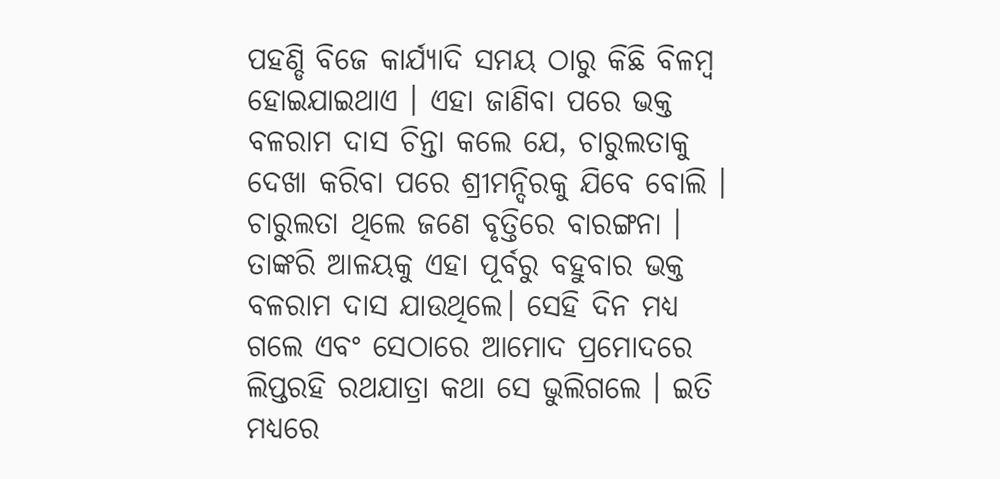ପହଣ୍ଡି ବିଜେ କାର୍ଯ୍ୟାଦି ସମୟ ଠାରୁ କିଛି ବିଳମ୍ବ ହୋଇଯାଇଥାଏ । ଏହା ଜାଣିବା ପରେ ଭକ୍ତ ବଳରାମ ଦାସ ଚିନ୍ତା କଲେ ଯେ, ଚାରୁଲତାକୁ ଦେଖା କରିବା ପରେ ଶ୍ରୀମନ୍ଦିରକୁ ଯିବେ ବୋଲି । ଚାରୁଲତା ଥିଲେ ଜଣେ ବୃତ୍ତିରେ ବାରଙ୍ଗନା । ତାଙ୍କରି ଆଳୟକୁ ଏହା ପୂର୍ବରୁ ବହୁବାର ଭକ୍ତ ବଳରାମ ଦାସ ଯାଉଥିଲେ। ସେହି ଦିନ ମଧ୍ୟ ଗଲେ ଏବଂ ସେଠାରେ ଆମୋଦ ପ୍ରମୋଦରେ ଲିପ୍ତରହି ରଥଯାତ୍ରା କଥା ସେ ଭୁଲିଗଲେ । ଇତି ମଧ୍ୟରେ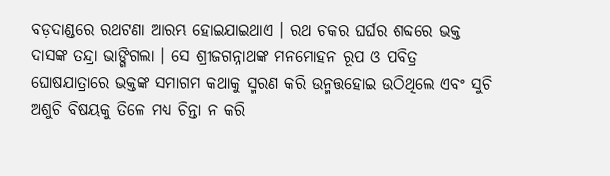ବଡ଼ଦାଣ୍ଡରେ ରଥଟଣା ଆରମ୍ଭ ହୋଇଯାଇଥାଏ । ରଥ ଚକର ଘର୍ଘର ଶବ୍ଦରେ ଭକ୍ତ ଦାସଙ୍କ ତନ୍ଦ୍ରା ଭାଙ୍ଗିଗଲା । ସେ ଶ୍ରୀଜଗନ୍ନାଥଙ୍କ ମନମୋହନ ରୂପ ଓ ପବିତ୍ର ଘୋଷଯାତ୍ରାରେ ଭକ୍ତଙ୍କ ସମାଗମ କଥାକୁ ସ୍ମରଣ କରି ଉନ୍ମତ୍ତହୋଇ ଉଠିଥିଲେ ଏବଂ ସୁଚି ଅଶୁଚି ବିଷୟକୁ ତିଳେ ମଧ୍ୟ ଚିନ୍ତା ନ କରି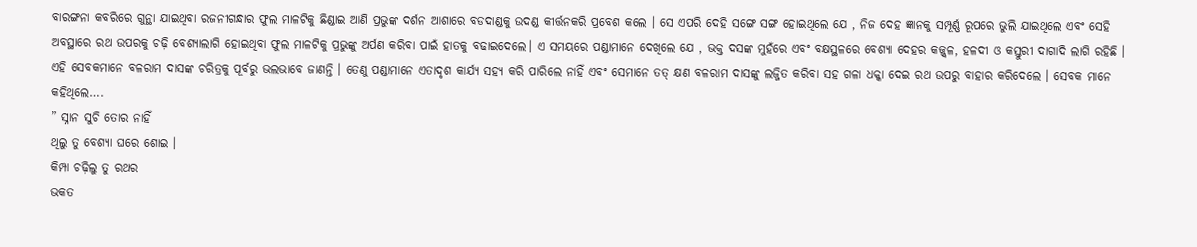ବାରଙ୍ଗନା କବରିରେ ଗୁନ୍ଥା ଯାଇଥିବା ରଜନୀଗନ୍ଧାର ଫୁଲ ମାଳଟିକୁ ଛିଣ୍ଡାଇ ଆଣି ପ୍ରଭୁଙ୍କ ଦର୍ଶନ ଆଶାରେ ବଡଦାଣ୍ଡକୁ ଉଦଣ୍ଡ କୀର୍ତ୍ତନକରି ପ୍ରବେଶ କଲେ । ସେ ଏପରି ଦେହି ସଙ୍ଗେ ସଙ୍ଗ ହୋଇଥିଲେ ଯେ , ନିଜ ଦେହ ଜ୍ଞାନକୁ ସମ୍ପୂର୍ଣ୍ଣ ରୂପରେ ଭୁଲି ଯାଇଥିଲେ ଏବଂ ସେହି ଅବସ୍ଥାରେ ରଥ ଉପରକୁ ଚଢ଼ି ବେଶ୍ୟାଲାଗି ହୋଇଥିବା ଫୁଲ ମାଳଟିକୁ ପ୍ରଭୁଙ୍କୁ ଅର୍ପଣ କରିବା ପାଇଁ ହାତକୁ ବଢାଇଦେଲେ। ଏ ସମୟରେ ପଣ୍ଡାମାନେ ଦେଖିଲେ ଯେ , ଭକ୍ତ ଦସଙ୍କ ମୁହଁରେ ଏବଂ ବକ୍ଷସ୍ଥଳରେ ବେଶ୍ୟା ଦେହର କଜ୍ଜ୍ଵଳ, ହଳଦୀ ଓ କସ୍ତୁରୀ ଦାଗାଦି ଲାଗି ରହିଛି । ଏହି ସେବକମାନେ ବଳରାମ ଦାସଙ୍କ ଚରିତ୍ରକୁ ପୂର୍ବରୁ ଭଲଭାବେ ଜାଣନ୍ତି । ତେଣୁ ପଣ୍ଡାମାନେ ଏତାଦୃଶ କାର୍ଯ୍ୟ ସହ୍ୟ କରି ପାରିଲେ ନାହିଁ ଏବଂ ସେମାନେ ତତ୍ କ୍ଷଣ ବଳରାମ ଦାସଙ୍କୁ ଲଜ୍ଜିତ କରିବା ସହ ଗଳା ଧକ୍କା ଦେଇ ରଥ ଉପରୁ ବାହାର କରିଦେଲେ । ସେବକ ମାନେ କହିଥିଲେ….
” ସ୍ନାନ ସୁଚି ତୋର ନାହିଁ
ଥିଲୁ ତୁ ବେଶ୍ୟା ଘରେ ଶୋଇ ।
କିମ୍ପା ଚଢ଼ିଲୁ ତୁ ରଥର
ଭକତ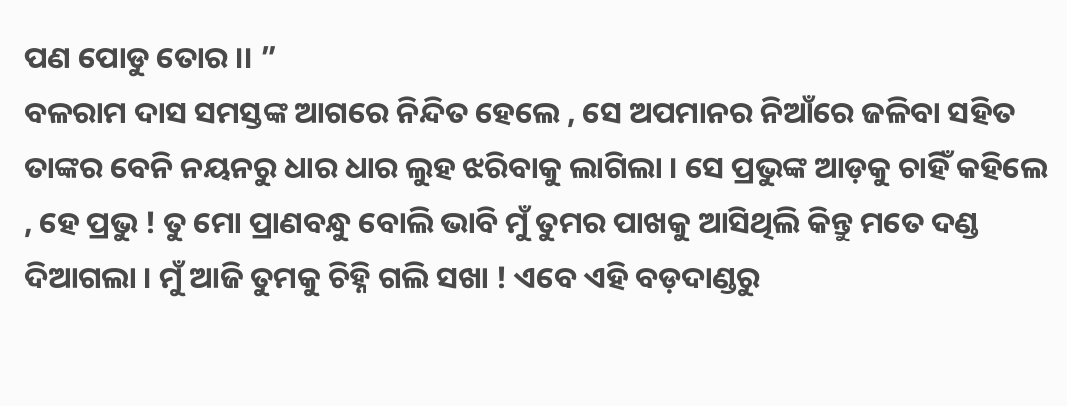ପଣ ପୋଡୁ ତୋର ।। ”
ବଳରାମ ଦାସ ସମସ୍ତଙ୍କ ଆଗରେ ନିନ୍ଦିତ ହେଲେ , ସେ ଅପମାନର ନିଆଁରେ ଜଳିବା ସହିତ ତାଙ୍କର ବେନି ନୟନରୁ ଧାର ଧାର ଲୁହ ଝରିବାକୁ ଲାଗିଲା । ସେ ପ୍ରଭୁଙ୍କ ଆଡ଼କୁ ଚାହିଁ କହିଲେ , ହେ ପ୍ରଭୁ ! ତୁ ମୋ ପ୍ରାଣବନ୍ଧୁ ବୋଲି ଭାବି ମୁଁ ତୁମର ପାଖକୁ ଆସିଥିଲି କିନ୍ତୁ ମତେ ଦଣ୍ଡ ଦିଆଗଲା । ମୁଁ ଆଜି ତୁମକୁ ଚିହ୍ନି ଗଲି ସଖା ! ଏବେ ଏହି ବଡ଼ଦାଣ୍ଡରୁ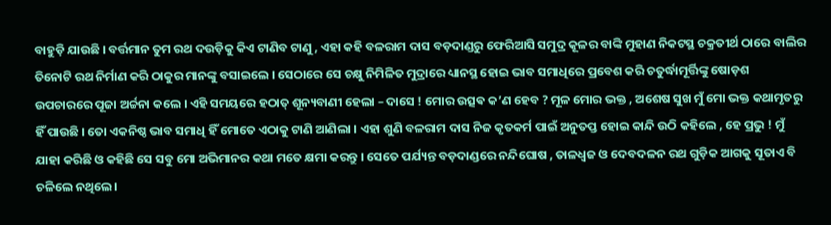ବାହୁଡ଼ି ଯାଉଛି । ବର୍ତ୍ତମାନ ତୁମ ରଥ ଦଉଡ଼ିକୁ କିଏ ଟାଣିବ ଟାଣୁ , ଏହା କହି ବଳରାମ ଦାସ ବଡ଼ଦାଣ୍ଡରୁ ଫେରିଆସି ସମୁଦ୍ର କୂଳର ବାଙ୍କି ମୁହାଣ ନିକଟସ୍ଥ ଚକ୍ରତୀର୍ଥ ଠାରେ ବାଲିର ତିନୋଟି ରଥ ନିର୍ମାଣ କରି ଠାକୁର ମାନଙ୍କୁ ବସାଇଲେ । ସେଠାରେ ସେ ଚକ୍ଷୁ ନିମିଳିତ ମୁଦ୍ରାରେ ଧ୍ୟାନସ୍ଥ ହୋଇ ଭାବ ସମାଧିରେ ପ୍ରବେଶ କରି ଚତୁର୍ଦ୍ଧାମୂର୍ତ୍ତିଙ୍କୁ ଷୋଡ଼ଶ ଉପଚାରରେ ପୂଜା ଅର୍ଚ୍ଚନା କଲେ । ଏହି ସମୟରେ ହଠାତ୍ ଶୂନ୍ୟବାଣୀ ହେଲା – ଦାସେ ! ମୋର ଉତ୍ସଵ କ’ଣ ହେବ ? ମୂଳ ମୋର ଭକ୍ତ , ଅଶେଷ ସୁଖ ମୁଁ ମୋ ଭକ୍ତ କଥାମୃତରୁ ହିଁ ପାଉଛି । ତୋ ଏକନିଷ୍ଠ ଭାବ ସମାଧି ହିଁ ମୋତେ ଏଠାକୁ ଟାଣି ଆଣିଲା । ଏହା ଶୁଣି ବଳରାମ ଦାସ ନିଜ କୃତକର୍ମ ପାଇଁ ଅନୁତପ୍ତ ହୋଇ କାନ୍ଦି ଉଠି କହିଲେ , ହେ ପ୍ରଭୁ ! ମୁଁ ଯାହା କରିଛି ଓ କହିଛି ସେ ସବୁ ମୋ ଅଭିମାନର କଥା ମତେ କ୍ଷମା କରନ୍ତୁ । ସେତେ ପର୍ଯ୍ୟନ୍ତ ବଡ଼ଦାଣ୍ଡରେ ନନ୍ଦିଘୋଷ , ତାଳଧ୍ଵଜ ଓ ଦେବଦଳନ ରଥ ଗୁଡ଼ିକ ଆଗକୁ ସୂତାଏ ବି ଚଳିଲେ ନଥିଲେ।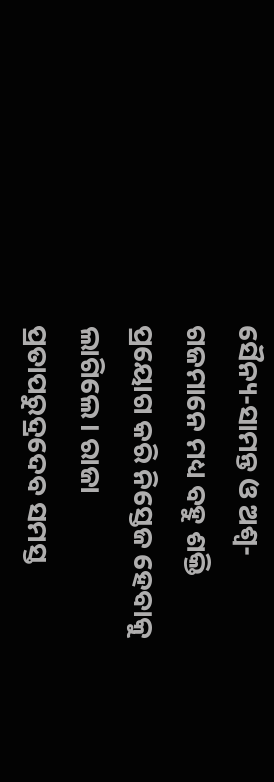ସୈନ୍ୟ-ସାମନ୍ତ ଓ ଅଶ୍ଵ-ଗଜମାନେ ମଧ୍ୟ ବହୁ ଶକ୍ତି ପ୍ରୟୋଗ କରି ନିସ୍ତେଜ ହେବାକୁ ଲାଗିଲେ। ରାଜା ପ୍ରତାପରୁଦ୍ରଦେବ ସମସ୍ତ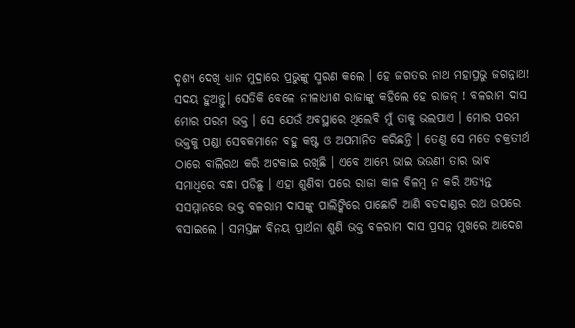ଦୃଶ୍ୟ ଦେଖି ଧ୍ୟାନ ମୁଦ୍ରାରେ ପ୍ରଭୁଙ୍କୁ ସ୍ମରଣ କଲେ । ହେ ଜଗତର ନାଥ ମହାପ୍ରଭୁ ଜଗନ୍ନାଥ! ସଦୟ ହୁଅନ୍ତୁ। ସେତିକି ବେଳେ ନୀଳାଧୀଶ ରାଜାଙ୍କୁ କହିଲେ ହେ ରାଜନ୍ ! ବଳରାମ ଦାସ ମୋର ପରମ ଭକ୍ତ । ସେ ଯେଉଁ ଅବସ୍ଥାରେ ଥିଲେବି ମୁଁ ତାକୁ ଭଲପାଏ । ମୋର ପରମ ଭକ୍ତକୁ ପଣ୍ଡା ସେବକମାନେ ବହୁ କଷ୍ଟ ଓ ଅପମାନିତ କରିଛନ୍ତି । ତେଣୁ ସେ ମତେ ଚକ୍ରତୀର୍ଥ ଠାରେ ବାଲିରଥ କରି ଅଟକାଇ ରଖିଛି । ଏବେ ଆମ୍ଭେ ଭାଇ ଭଉଣୀ ତାର ଭାବ ସମାଧିରେ ବନ୍ଧା ପଡିଛୁ । ଏହା ଶୁଣିବା ପରେ ରାଜା କାଳ ବିଳମ୍ବ ନ କରି ଅତ୍ୟନ୍ତ ସସମ୍ମାନରେ ଭକ୍ତ ବଳରାମ ଦାସଙ୍କୁ ପାଲିଙ୍କିରେ ପାଛୋଟି ଆଣି ବଡଦାଣ୍ଡର ରଥ ଉପରେ ବସାଇଲେ । ସମସ୍ତଙ୍କ ବିନୟ ପ୍ରାର୍ଥନା ଶୁଣି ଭକ୍ତ ବଳରାମ ଦାସ ପ୍ରସନ୍ନ ମୁଖରେ ଆଦେଶ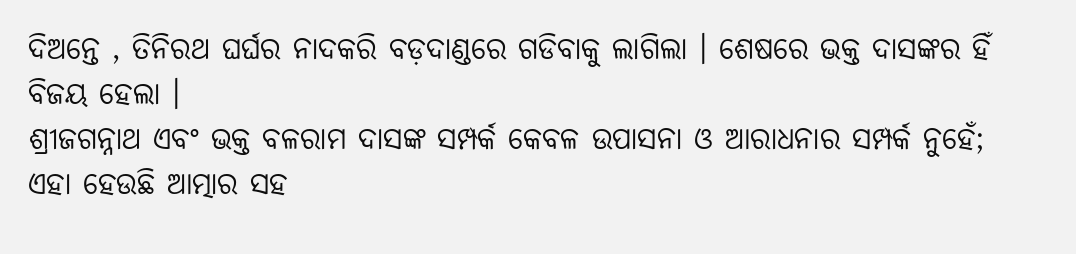ଦିଅନ୍ତେ , ତିନିରଥ ଘର୍ଘର ନାଦକରି ବଡ଼ଦାଣ୍ଡରେ ଗଡିବାକୁ ଲାଗିଲା । ଶେଷରେ ଭକ୍ତ ଦାସଙ୍କର ହିଁ ବିଜୟ ହେଲା ।
ଶ୍ରୀଜଗନ୍ନାଥ ଏବଂ ଭକ୍ତ ବଳରାମ ଦାସଙ୍କ ସମ୍ପର୍କ କେବଳ ଉପାସନା ଓ ଆରାଧନାର ସମ୍ପର୍କ ନୁହେଁ; ଏହା ହେଉଛି ଆତ୍ମାର ସହ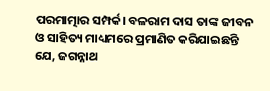ପରମାତ୍ମାର ସମ୍ପର୍କ। ବଳରାମ ଦାସ ତାଙ୍କ ଜୀବନ ଓ ସାହିତ୍ୟ ମାଧ୍ୟମରେ ପ୍ରମାଣିତ କରିଯାଇଛନ୍ତି ଯେ, ଜଗନ୍ନାଥ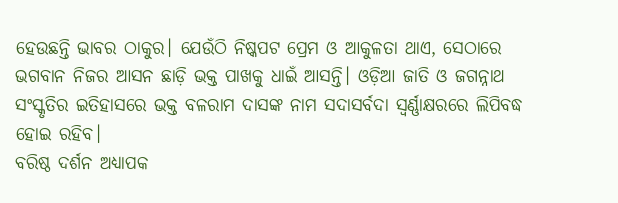ହେଉଛନ୍ତି ଭାବର ଠାକୁର। ଯେଉଁଠି ନିଷ୍କପଟ ପ୍ରେମ ଓ ଆକୁଳତା ଥାଏ, ସେଠାରେ ଭଗବାନ ନିଜର ଆସନ ଛାଡ଼ି ଭକ୍ତ ପାଖକୁ ଧାଇଁ ଆସନ୍ତି। ଓଡ଼ିଆ ଜାତି ଓ ଜଗନ୍ନାଥ ସଂସ୍କୃତିର ଇତିହାସରେ ଭକ୍ତ ବଳରାମ ଦାସଙ୍କ ନାମ ସଦାସର୍ବଦା ସ୍ଵର୍ଣ୍ଣାକ୍ଷରରେ ଲିପିବଦ୍ଧ ହୋଇ ରହିବ।
ବରିଷ୍ଠ ଦର୍ଶନ ଅଧ୍ୟାପକ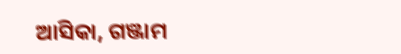ଆସିକା, ଗଞ୍ଜାମ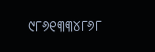୯୮୬୧୩୩୪୮୬୮